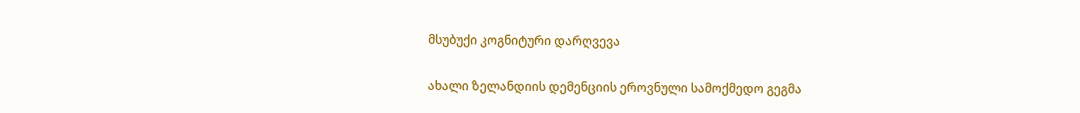მსუბუქი კოგნიტური დარღვევა

ახალი ზელანდიის დემენციის ეროვნული სამოქმედო გეგმა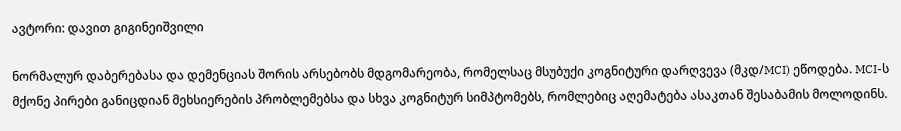ავტორი: დავით გიგინეიშვილი

ნორმალურ დაბერებასა და დემენციას შორის არსებობს მდგომარეობა, რომელსაც მსუბუქი კოგნიტური დარღვევა (მკდ/MCI) ეწოდება. MCI-ს მქონე პირები განიცდიან მეხსიერების პრობლემებსა და სხვა კოგნიტურ სიმპტომებს, რომლებიც აღემატება ასაკთან შესაბამის მოლოდინს.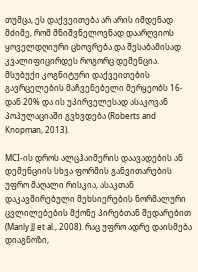თუმცა, ეს დაქვეითება არ არის იმდენად მძიმე, რომ მნიშვნელოვნად დაარღვიოს ყოველდღიური ცხოვრება და შესაბამისად კვალიფიცირდეს როგორც დემენცია. მსუბუქი კოგნიტური დაქვეითების გავრცელების მაჩვენებელი მერყეობს 16-დან 20% და ის უპირველესად ასაკოვან პოპულაციაში გვხვდება (Roberts and Knopman, 2013).

MCI-ის დროს ალცჰაიმერის დაავადების ან დემენციის სხვა ფორმის განვითარების უფრო მაღალი რისკია, ასაკთან დაკავშირებული მეხსიერების ნორმალური ცვლილებების მქონე პირებთან შედარებით (Manly JJ et al., 2008). რაც უფრო ადრე დაისმება დიაგნოზი,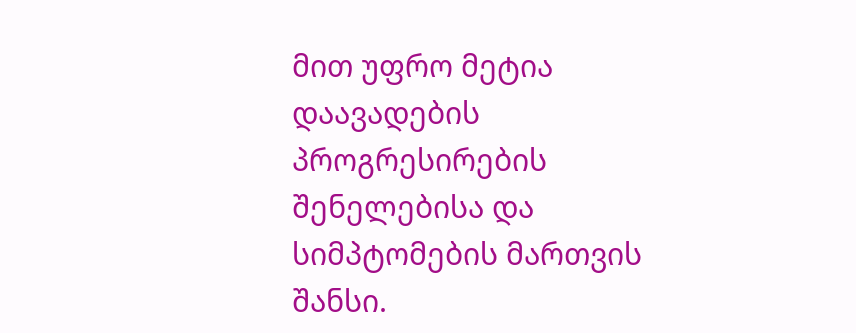მით უფრო მეტია დაავადების პროგრესირების შენელებისა და სიმპტომების მართვის შანსი.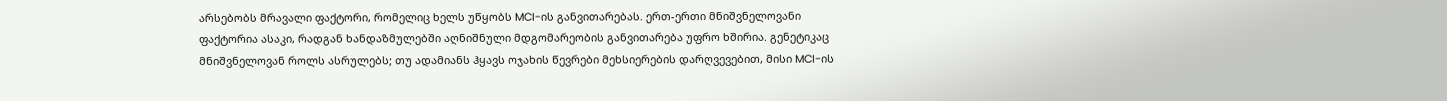არსებობს მრავალი ფაქტორი, რომელიც ხელს უწყობს MCI-ის განვითარებას. ერთ-ერთი მნიშვნელოვანი ფაქტორია ასაკი, რადგან ხანდაზმულებში აღნიშნული მდგომარეობის განვითარება უფრო ხშირია. გენეტიკაც მნიშვნელოვან როლს ასრულებს; თუ ადამიანს ჰყავს ოჯახის წევრები მეხსიერების დარღვევებით, მისი MCI-ის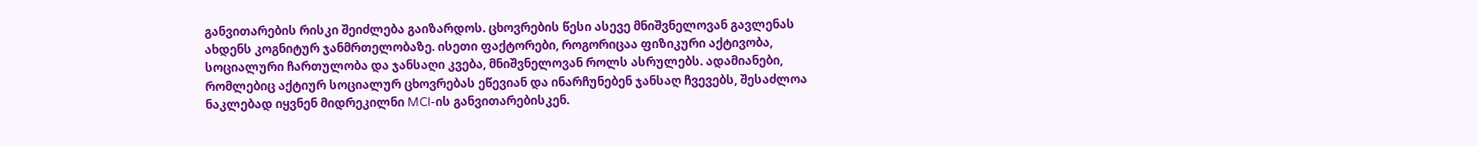განვითარების რისკი შეიძლება გაიზარდოს. ცხოვრების წესი ასევე მნიშვნელოვან გავლენას ახდენს კოგნიტურ ჯანმრთელობაზე. ისეთი ფაქტორები, როგორიცაა ფიზიკური აქტივობა, სოციალური ჩართულობა და ჯანსაღი კვება, მნიშვნელოვან როლს ასრულებს. ადამიანები, რომლებიც აქტიურ სოციალურ ცხოვრებას ეწევიან და ინარჩუნებენ ჯანსაღ ჩვევებს, შესაძლოა ნაკლებად იყვნენ მიდრეკილნი MCI-ის განვითარებისკენ.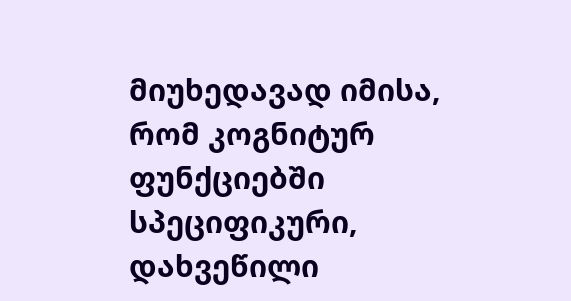მიუხედავად იმისა, რომ კოგნიტურ ფუნქციებში სპეციფიკური, დახვეწილი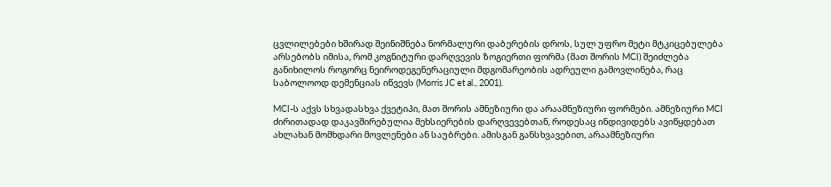ცვლილებები ხშირად შეინიშნება ნორმალური დაბერების დროს, სულ უფრო მეტი მტკიცებულება არსებობს იმისა, რომ კოგნიტური დარღვევის ზოგიერთი ფორმა (მათ შორის MCI) შეიძლება განიხილოს როგორც ნეიროდეგენერაციული მდგომარეობის ადრეული გამოვლინება, რაც საბოლოოდ დემენციას იწვევს (Morris JC et al., 2001).

MCI-ს აქვს სხვადასხვა ქვეტიპი, მათ შორის ამნეზიური და არაამნეზიური ფორმები. ამნეზიური MCI ძირითადად დაკავშირებულია მეხსიერების დარღვევებთან, როდესაც ინდივიდებს ავიწყდებათ ახლახან მომხდარი მოვლენები ან საუბრები. ამისგან განსხვავებით, არაამნეზიური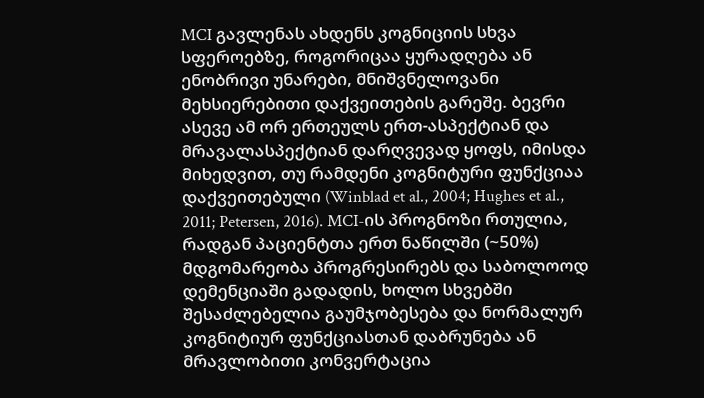MCI გავლენას ახდენს კოგნიციის სხვა სფეროებზე, როგორიცაა ყურადღება ან ენობრივი უნარები, მნიშვნელოვანი მეხსიერებითი დაქვეითების გარეშე. ბევრი ასევე ამ ორ ერთეულს ერთ-ასპექტიან და მრავალასპექტიან დარღვევად ყოფს, იმისდა მიხედვით, თუ რამდენი კოგნიტური ფუნქციაა დაქვეითებული (Winblad et al., 2004; Hughes et al., 2011; Petersen, 2016). MCI-ის პროგნოზი რთულია, რადგან პაციენტთა ერთ ნაწილში (~50%) მდგომარეობა პროგრესირებს და საბოლოოდ დემენციაში გადადის, ხოლო სხვებში შესაძლებელია გაუმჯობესება და ნორმალურ კოგნიტიურ ფუნქციასთან დაბრუნება ან მრავლობითი კონვერტაცია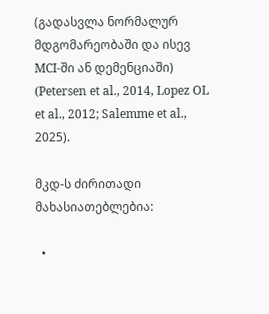(გადასვლა ნორმალურ მდგომარეობაში და ისევ MCI-ში ან დემენციაში) (Petersen et al., 2014, Lopez OL et al., 2012; Salemme et al., 2025).

მკდ-ს ძირითადი მახასიათებლებია:

  •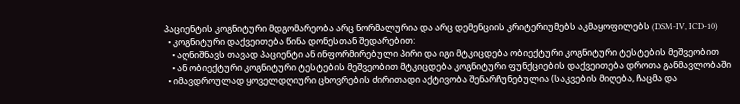პაციენტის კოგნიტური მდგომარეობა არც ნორმალურია და არც დემენციის კრიტერიუმებს აკმაყოფილებს (DSM-IV, ICD-10)
  • კოგნიტური დაქვეითება წინა დონესთან შედარებით:
    • აღნიშნავს თავად პაციენტი ან ინფორმირებული პირი და იგი მტკიცდება ობიექტური კოგნიტური ტესტების მეშვეობით
    • ან ობიექტური კოგნიტური ტესტების მეშვეობით მტკიცდება კოგნიტური ფუნქციების დაქვეითება დროთა განმავლობაში
  • იმავდროულად ყოველდღიური ცხოვრების ძირითადი აქტივობა შენარჩუნებულია (საკვების მიღება, ჩაცმა და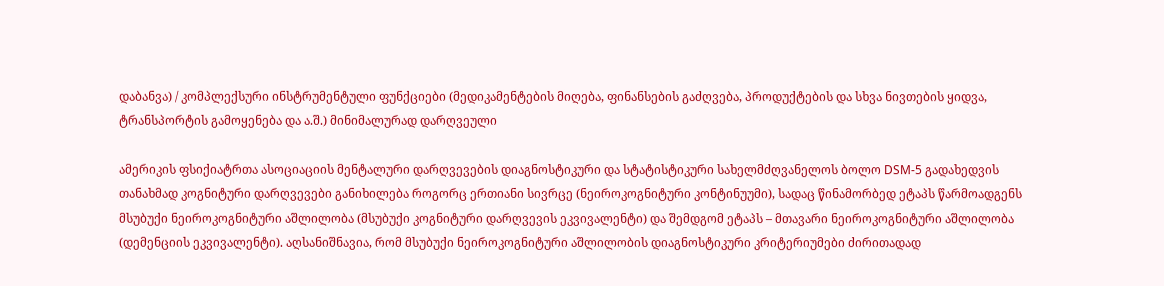დაბანვა) / კომპლექსური ინსტრუმენტული ფუნქციები (მედიკამენტების მიღება, ფინანსების გაძღვება, პროდუქტების და სხვა ნივთების ყიდვა, ტრანსპორტის გამოყენება და ა.შ.) მინიმალურად დარღვეული

ამერიკის ფსიქიატრთა ასოციაციის მენტალური დარღვევების დიაგნოსტიკური და სტატისტიკური სახელმძღვანელოს ბოლო DSM-5 გადახედვის თანახმად კოგნიტური დარღვევები განიხილება როგორც ერთიანი სივრცე (ნეიროკოგნიტური კონტინუუმი), სადაც წინამორბედ ეტაპს წარმოადგენს მსუბუქი ნეიროკოგნიტური აშლილობა (მსუბუქი კოგნიტური დარღვევის ეკვივალენტი) და შემდგომ ეტაპს – მთავარი ნეიროკოგნიტური აშლილობა (დემენციის ეკვივალენტი). აღსანიშნავია, რომ მსუბუქი ნეიროკოგნიტური აშლილობის დიაგნოსტიკური კრიტერიუმები ძირითადად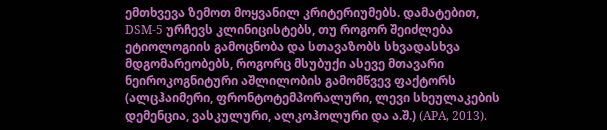ემთხვევა ზემოთ მოყვანილ კრიტერიუმებს. დამატებით, DSM-5 ურჩევს კლინიცისტებს, თუ როგორ შეიძლება  ეტიოლოგიის გამოცნობა და სთავაზობს სხვადასხვა მდგომარეობებს, როგორც მსუბუქი ასევე მთავარი ნეიროკოგნიტური აშლილობის გამომწვევ ფაქტორს (ალცჰაიმერი, ფრონტოტემპორალური, ლევი სხეულაკების დემენცია, ვასკულური, ალკოჰოლური და ა.შ.) (APA, 2013).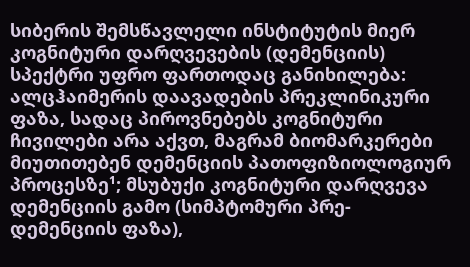სიბერის შემსწავლელი ინსტიტუტის მიერ კოგნიტური დარღვევების (დემენციის) სპექტრი უფრო ფართოდაც განიხილება: ალცჰაიმერის დაავადების პრეკლინიკური ფაზა, სადაც პიროვნებებს კოგნიტური ჩივილები არა აქვთ, მაგრამ ბიომარკერები მიუთითებენ დემენციის პათოფიზიოლოგიურ პროცესზე¹; მსუბუქი კოგნიტური დარღვევა დემენციის გამო (სიმპტომური პრე-დემენციის ფაზა),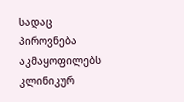სადაც პიროვნება აკმაყოფილებს კლინიკურ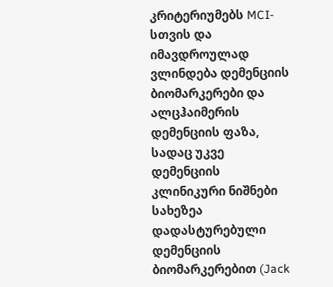კრიტერიუმებს MCI-სთვის და იმავდროულად ვლინდება დემენციის ბიომარკერები და ალცჰაიმერის დემენციის ფაზა, სადაც უკვე დემენციის კლინიკური ნიშნები სახეზეა დადასტურებული დემენციის ბიომარკერებით (Jack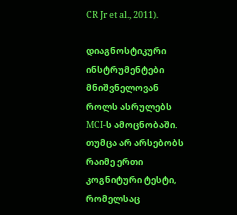CR Jr et al., 2011).

დიაგნოსტიკური ინსტრუმენტები მნიშვნელოვან როლს ასრულებს MCI-ს ამოცნობაში. თუმცა არ არსებობს რაიმე ერთი კოგნიტური ტესტი, რომელსაც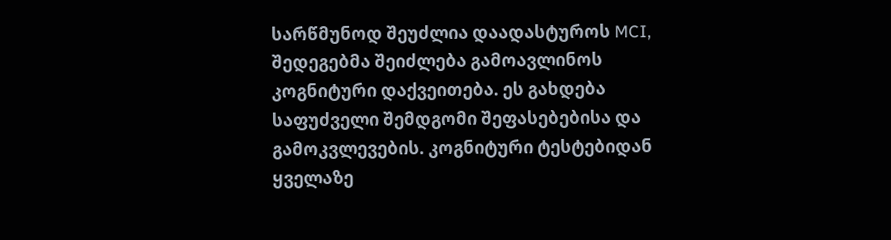სარწმუნოდ შეუძლია დაადასტუროს MCI, შედეგებმა შეიძლება გამოავლინოს კოგნიტური დაქვეითება. ეს გახდება საფუძველი შემდგომი შეფასებებისა და გამოკვლევების. კოგნიტური ტესტებიდან ყველაზე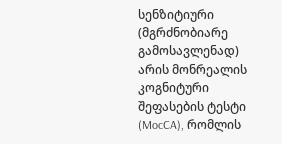სენზიტიური (მგრძნობიარე გამოსავლენად) არის მონრეალის კოგნიტური შეფასების ტესტი (MocCA), რომლის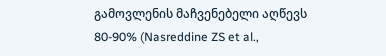გამოვლენის მაჩვენებელი აღწევს 80-90% (Nasreddine ZS et al.,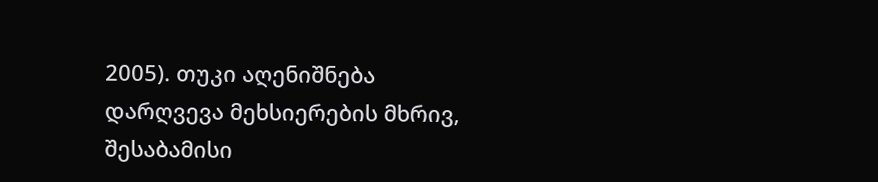2005). თუკი აღენიშნება დარღვევა მეხსიერების მხრივ, შესაბამისი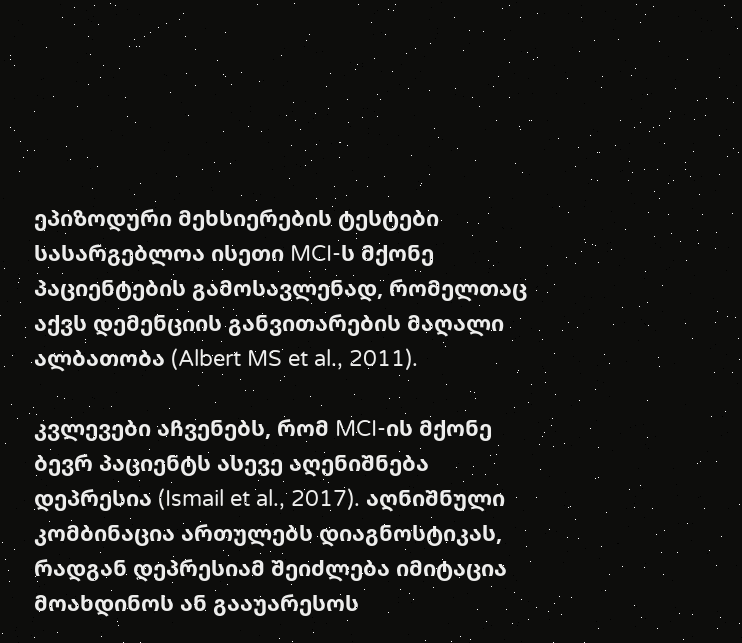ეპიზოდური მეხსიერების ტესტები სასარგებლოა ისეთი MCI-ს მქონე პაციენტების გამოსავლენად, რომელთაც აქვს დემენციის განვითარების მაღალი ალბათობა (Albert MS et al., 2011).

კვლევები აჩვენებს, რომ MCI-ის მქონე ბევრ პაციენტს ასევე აღენიშნება დეპრესია (Ismail et al., 2017). აღნიშნული კომბინაცია ართულებს დიაგნოსტიკას, რადგან დეპრესიამ შეიძლება იმიტაცია მოახდინოს ან გააუარესოს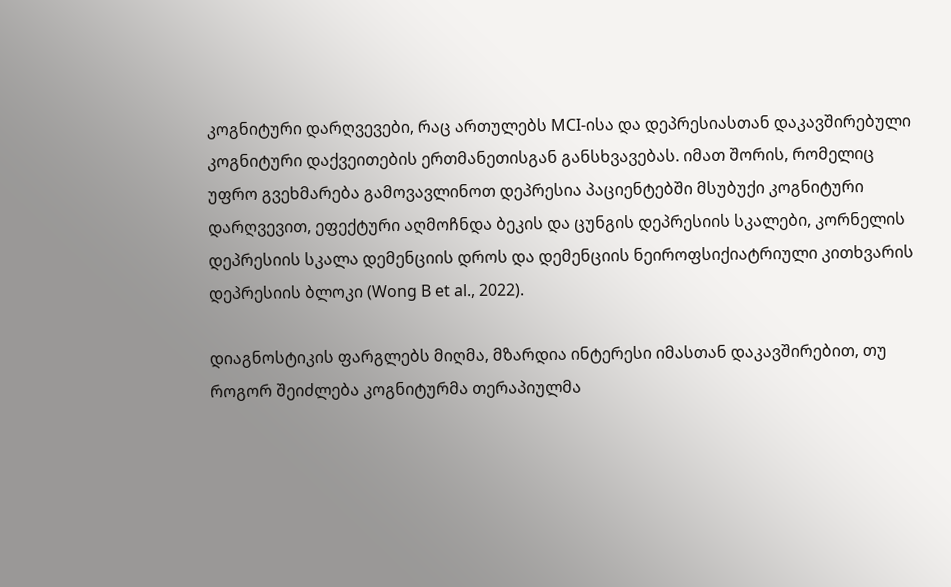კოგნიტური დარღვევები, რაც ართულებს MCI-ისა და დეპრესიასთან დაკავშირებული კოგნიტური დაქვეითების ერთმანეთისგან განსხვავებას. იმათ შორის, რომელიც უფრო გვეხმარება გამოვავლინოთ დეპრესია პაციენტებში მსუბუქი კოგნიტური დარღვევით, ეფექტური აღმოჩნდა ბეკის და ცუნგის დეპრესიის სკალები, კორნელის დეპრესიის სკალა დემენციის დროს და დემენციის ნეიროფსიქიატრიული კითხვარის დეპრესიის ბლოკი (Wong B et al., 2022).

დიაგნოსტიკის ფარგლებს მიღმა, მზარდია ინტერესი იმასთან დაკავშირებით, თუ როგორ შეიძლება კოგნიტურმა თერაპიულმა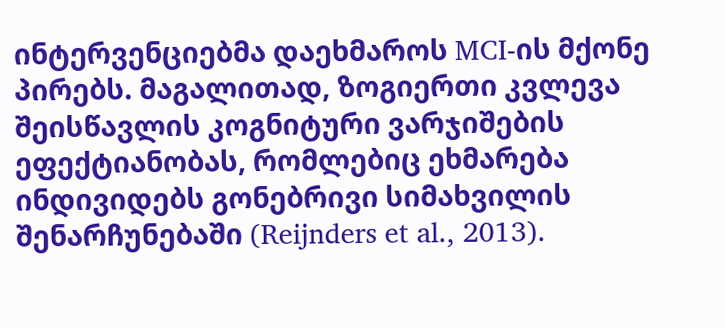ინტერვენციებმა დაეხმაროს MCI-ის მქონე პირებს. მაგალითად, ზოგიერთი კვლევა შეისწავლის კოგნიტური ვარჯიშების ეფექტიანობას, რომლებიც ეხმარება ინდივიდებს გონებრივი სიმახვილის შენარჩუნებაში (Reijnders et al., 2013).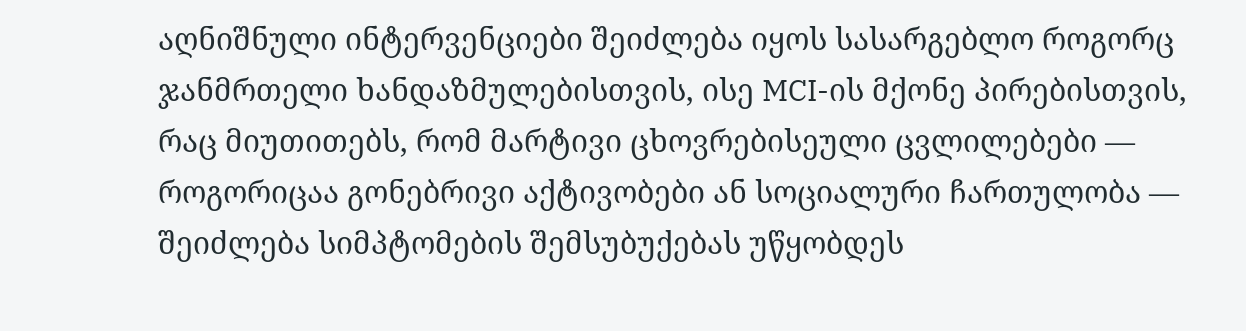აღნიშნული ინტერვენციები შეიძლება იყოს სასარგებლო როგორც ჯანმრთელი ხანდაზმულებისთვის, ისე MCI-ის მქონე პირებისთვის, რაც მიუთითებს, რომ მარტივი ცხოვრებისეული ცვლილებები — როგორიცაა გონებრივი აქტივობები ან სოციალური ჩართულობა — შეიძლება სიმპტომების შემსუბუქებას უწყობდეს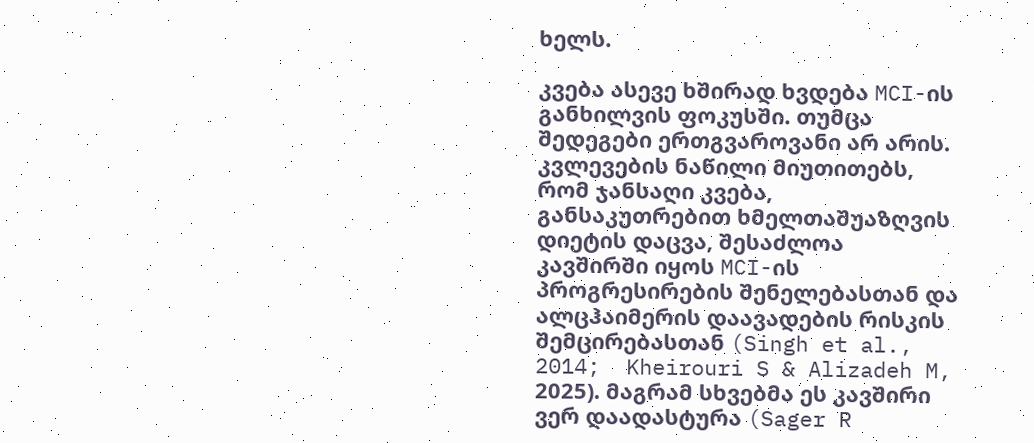ხელს.

კვება ასევე ხშირად ხვდება MCI-ის განხილვის ფოკუსში. თუმცა შედეგები ერთგვაროვანი არ არის. კვლევების ნაწილი მიუთითებს, რომ ჯანსაღი კვება, განსაკუთრებით ხმელთაშუაზღვის დიეტის დაცვა, შესაძლოა კავშირში იყოს MCI-ის პროგრესირების შენელებასთან და ალცჰაიმერის დაავადების რისკის შემცირებასთან (Singh et al., 2014;  Kheirouri S & Alizadeh M, 2025). მაგრამ სხვებმა ეს კავშირი ვერ დაადასტურა (Sager R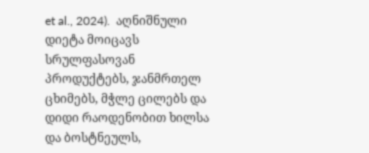et al., 2024).  აღნიშნული დიეტა მოიცავს სრულფასოვან პროდუქტებს, ჯანმრთელ ცხიმებს, მჭლე ცილებს და დიდი რაოდენობით ხილსა და ბოსტნეულს,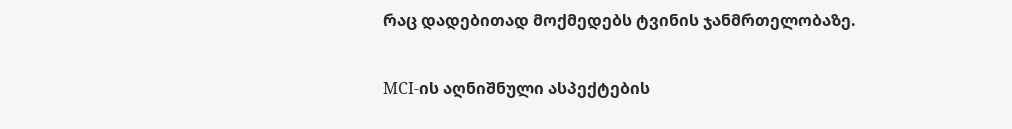რაც დადებითად მოქმედებს ტვინის ჯანმრთელობაზე.

MCI-ის აღნიშნული ასპექტების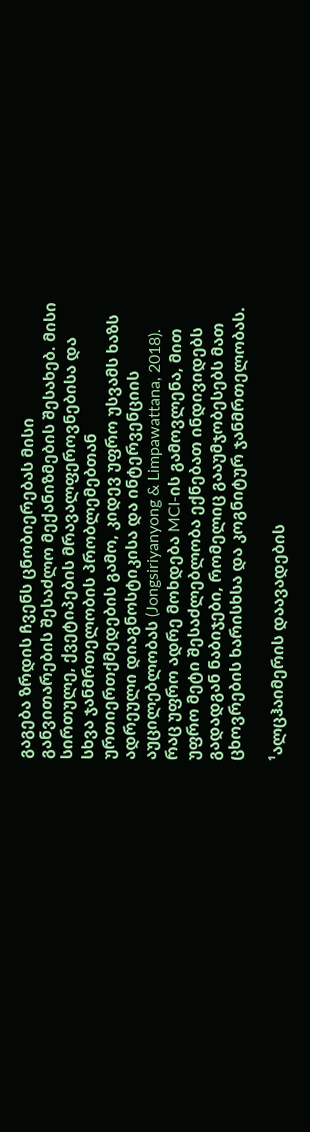გაგება ზრდის ჩვენს ცნობიერებას მისი განვითარების შესაძლო მექანიზმების შესახებ. მისი სირთულე, ქვეტიპების მრავალფეროვნებისა და სხვა ჯანმრთელობის პრობლემებთან ურთიერთქმედების გამო, კიდევ უფრო უსვამს ხაზს ადრეული დიაგნოსტიკისა და ინტერვენციის აუცილებლობას (Jongsiriyanyong & Limpawattana, 2018). რაც უფრო ადრე მოხდება MCI-ის გამოვლენა, მით უფრო მეტი შესაძლებლობა ექნებათ ინდივიდებს გადადგან ნაბიჯები, რომელიც გააუმჯობესებს მათ ცხოვრების ხარისხსა და კოგნიტურ ჯანმრთელობას.

¹ალცჰაიმერის დაავადების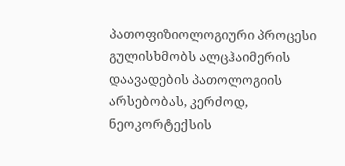პათოფიზიოლოგიური პროცესი გულისხმობს ალცჰაიმერის დაავადების პათოლოგიის არსებობას, კერძოდ, ნეოკორტექსის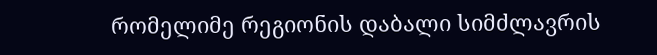რომელიმე რეგიონის დაბალი სიმძლავრის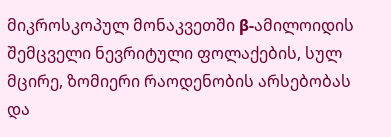მიკროსკოპულ მონაკვეთში β-ამილოიდის შემცველი ნევრიტული ფოლაქების, სულ მცირე, ზომიერი რაოდენობის არსებობას და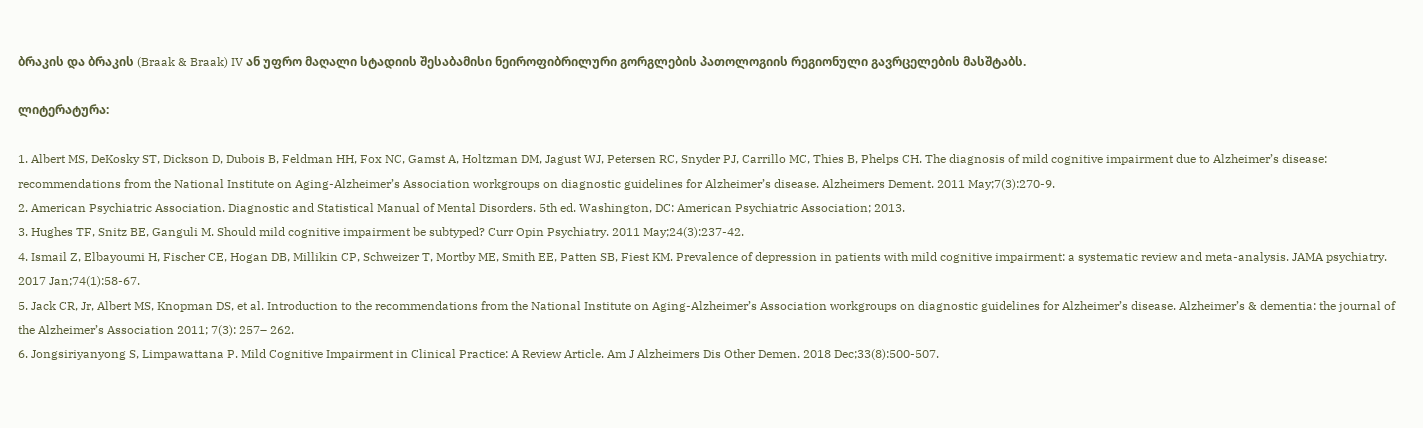ბრაკის და ბრაკის (Braak & Braak) IV ან უფრო მაღალი სტადიის შესაბამისი ნეიროფიბრილური გორგლების პათოლოგიის რეგიონული გავრცელების მასშტაბს.

ლიტერატურა:

1. Albert MS, DeKosky ST, Dickson D, Dubois B, Feldman HH, Fox NC, Gamst A, Holtzman DM, Jagust WJ, Petersen RC, Snyder PJ, Carrillo MC, Thies B, Phelps CH. The diagnosis of mild cognitive impairment due to Alzheimer’s disease: recommendations from the National Institute on Aging-Alzheimer’s Association workgroups on diagnostic guidelines for Alzheimer’s disease. Alzheimers Dement. 2011 May;7(3):270-9.
2. American Psychiatric Association. Diagnostic and Statistical Manual of Mental Disorders. 5th ed. Washington, DC: American Psychiatric Association; 2013.
3. Hughes TF, Snitz BE, Ganguli M. Should mild cognitive impairment be subtyped? Curr Opin Psychiatry. 2011 May;24(3):237-42.
4. Ismail Z, Elbayoumi H, Fischer CE, Hogan DB, Millikin CP, Schweizer T, Mortby ME, Smith EE, Patten SB, Fiest KM. Prevalence of depression in patients with mild cognitive impairment: a systematic review and meta-analysis. JAMA psychiatry. 2017 Jan;74(1):58-67.
5. Jack CR, Jr, Albert MS, Knopman DS, et al. Introduction to the recommendations from the National Institute on Aging-Alzheimer’s Association workgroups on diagnostic guidelines for Alzheimer’s disease. Alzheimer’s & dementia: the journal of the Alzheimer’s Association 2011; 7(3): 257– 262.
6. Jongsiriyanyong S, Limpawattana P. Mild Cognitive Impairment in Clinical Practice: A Review Article. Am J Alzheimers Dis Other Demen. 2018 Dec;33(8):500-507.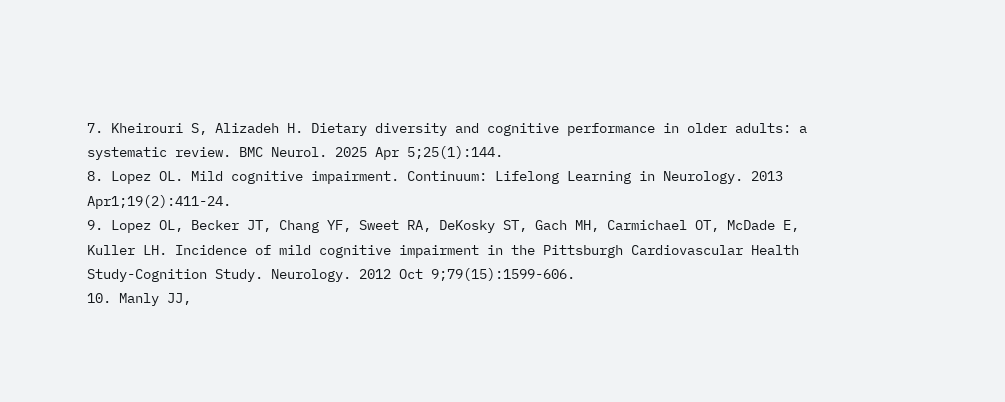7. Kheirouri S, Alizadeh H. Dietary diversity and cognitive performance in older adults: a systematic review. BMC Neurol. 2025 Apr 5;25(1):144.
8. Lopez OL. Mild cognitive impairment. Continuum: Lifelong Learning in Neurology. 2013 Apr1;19(2):411-24.
9. Lopez OL, Becker JT, Chang YF, Sweet RA, DeKosky ST, Gach MH, Carmichael OT, McDade E, Kuller LH. Incidence of mild cognitive impairment in the Pittsburgh Cardiovascular Health Study-Cognition Study. Neurology. 2012 Oct 9;79(15):1599-606.
10. Manly JJ,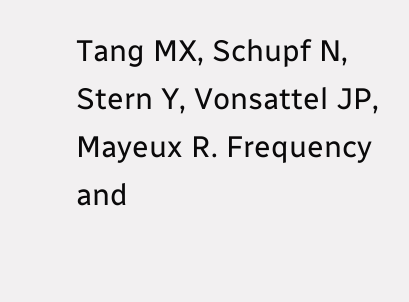Tang MX, Schupf N, Stern Y, Vonsattel JP, Mayeux R. Frequency and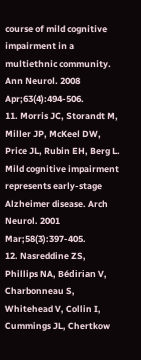course of mild cognitive impairment in a multiethnic community. Ann Neurol. 2008 Apr;63(4):494-506.
11. Morris JC, Storandt M, Miller JP, McKeel DW, Price JL, Rubin EH, Berg L. Mild cognitive impairment represents early-stage Alzheimer disease. Arch Neurol. 2001 Mar;58(3):397-405.
12. Nasreddine ZS, Phillips NA, Bédirian V, Charbonneau S, Whitehead V, Collin I, Cummings JL, Chertkow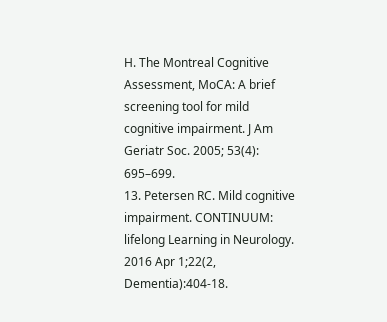H. The Montreal Cognitive Assessment, MoCA: A brief screening tool for mild cognitive impairment. J Am Geriatr Soc. 2005; 53(4): 695–699.
13. Petersen RC. Mild cognitive impairment. CONTINUUM: lifelong Learning in Neurology. 2016 Apr 1;22(2, Dementia):404-18.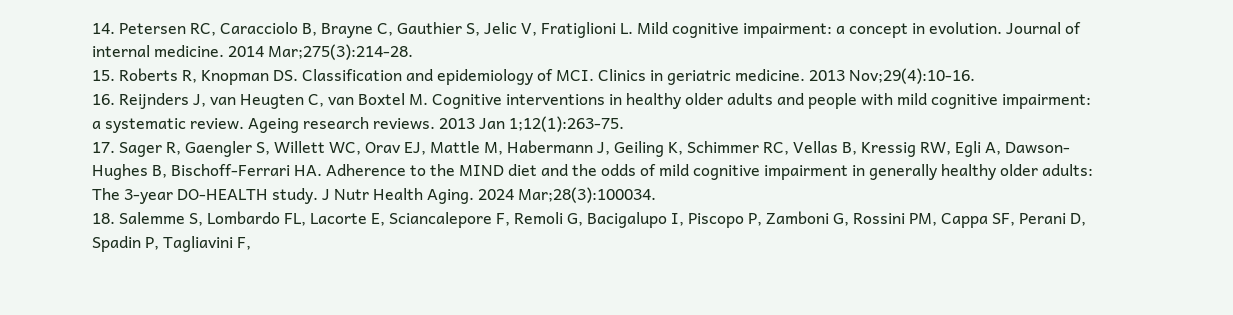14. Petersen RC, Caracciolo B, Brayne C, Gauthier S, Jelic V, Fratiglioni L. Mild cognitive impairment: a concept in evolution. Journal of internal medicine. 2014 Mar;275(3):214-28.
15. Roberts R, Knopman DS. Classification and epidemiology of MCI. Clinics in geriatric medicine. 2013 Nov;29(4):10-16.
16. Reijnders J, van Heugten C, van Boxtel M. Cognitive interventions in healthy older adults and people with mild cognitive impairment: a systematic review. Ageing research reviews. 2013 Jan 1;12(1):263-75.
17. Sager R, Gaengler S, Willett WC, Orav EJ, Mattle M, Habermann J, Geiling K, Schimmer RC, Vellas B, Kressig RW, Egli A, Dawson-Hughes B, Bischoff-Ferrari HA. Adherence to the MIND diet and the odds of mild cognitive impairment in generally healthy older adults: The 3-year DO-HEALTH study. J Nutr Health Aging. 2024 Mar;28(3):100034.
18. Salemme S, Lombardo FL, Lacorte E, Sciancalepore F, Remoli G, Bacigalupo I, Piscopo P, Zamboni G, Rossini PM, Cappa SF, Perani D, Spadin P, Tagliavini F,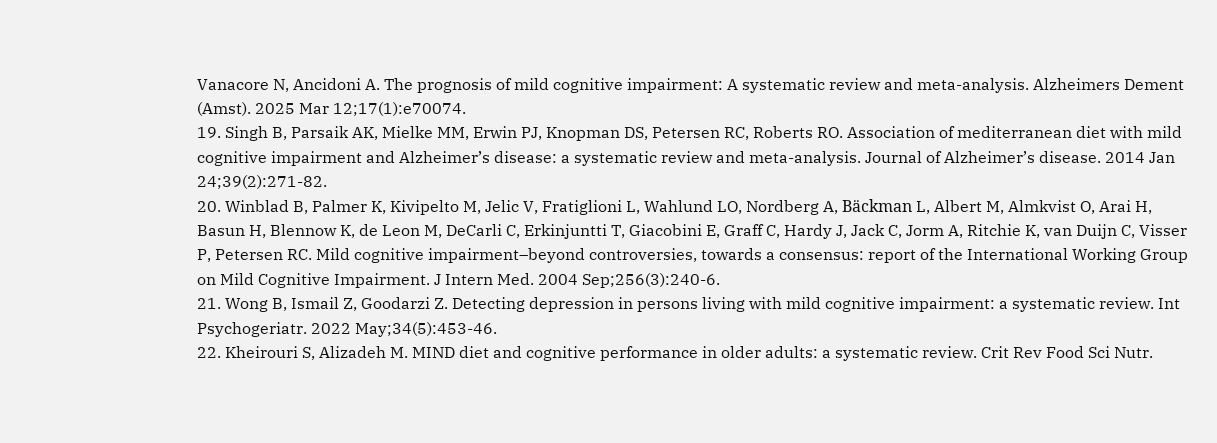Vanacore N, Ancidoni A. The prognosis of mild cognitive impairment: A systematic review and meta-analysis. Alzheimers Dement (Amst). 2025 Mar 12;17(1):e70074.
19. Singh B, Parsaik AK, Mielke MM, Erwin PJ, Knopman DS, Petersen RC, Roberts RO. Association of mediterranean diet with mild cognitive impairment and Alzheimer’s disease: a systematic review and meta-analysis. Journal of Alzheimer’s disease. 2014 Jan 24;39(2):271-82.
20. Winblad B, Palmer K, Kivipelto M, Jelic V, Fratiglioni L, Wahlund LO, Nordberg A, Bäckman L, Albert M, Almkvist O, Arai H, Basun H, Blennow K, de Leon M, DeCarli C, Erkinjuntti T, Giacobini E, Graff C, Hardy J, Jack C, Jorm A, Ritchie K, van Duijn C, Visser P, Petersen RC. Mild cognitive impairment–beyond controversies, towards a consensus: report of the International Working Group on Mild Cognitive Impairment. J Intern Med. 2004 Sep;256(3):240-6.
21. Wong B, Ismail Z, Goodarzi Z. Detecting depression in persons living with mild cognitive impairment: a systematic review. Int Psychogeriatr. 2022 May;34(5):453-46.
22. Kheirouri S, Alizadeh M. MIND diet and cognitive performance in older adults: a systematic review. Crit Rev Food Sci Nutr.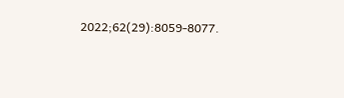2022;62(29):8059-8077.